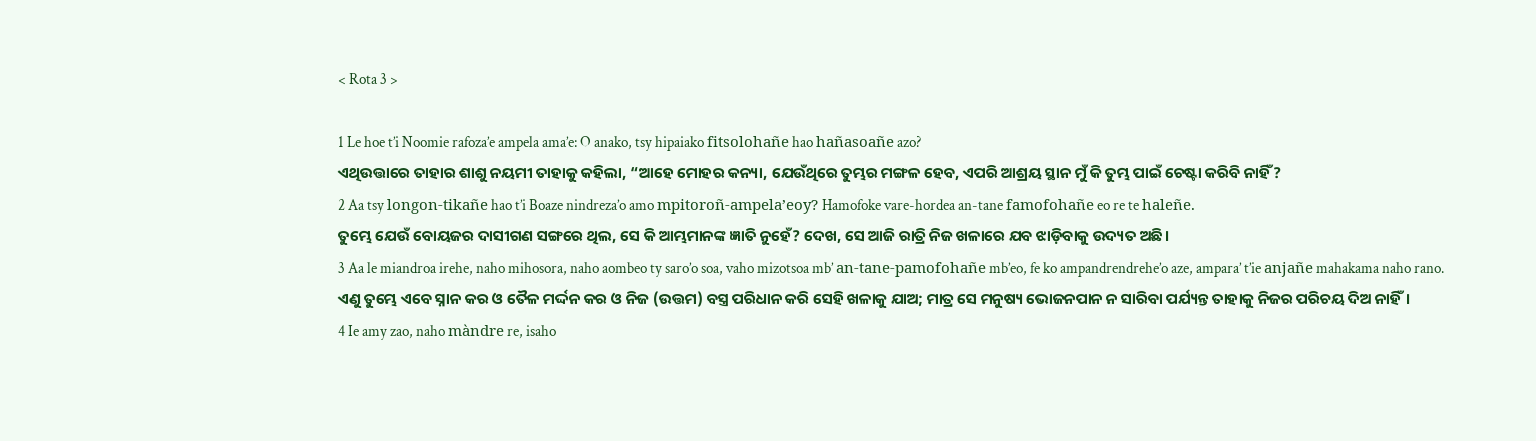< Rota 3 >

1 Le hoe t’i Noomie rafoza’e ampela ama’e: O anako, tsy hipaiako fitsolohañe hao hañasoañe azo?
ଏଥିଉତ୍ତାରେ ତାହାର ଶାଶୁ ନୟମୀ ତାହାକୁ କହିଲା, “ଆହେ ମୋହର କନ୍ୟା, ଯେଉଁଥିରେ ତୁମ୍ଭର ମଙ୍ଗଳ ହେବ, ଏପରି ଆଶ୍ରୟ ସ୍ଥାନ ମୁଁ କି ତୁମ୍ଭ ପାଇଁ ଚେଷ୍ଟା କରିବି ନାହିଁ?
2 Aa tsy longon-tikañe hao t’i Boaze nindreza’o amo mpitoroñ-ampela’eoy? Hamofoke vare-hordea an-tane famofohañe eo re te haleñe.
ତୁମ୍ଭେ ଯେଉଁ ବୋୟଜର ଦାସୀଗଣ ସଙ୍ଗରେ ଥିଲ, ସେ କି ଆମ୍ଭମାନଙ୍କ ଜ୍ଞାତି ନୁହେଁ? ଦେଖ, ସେ ଆଜି ରାତ୍ରି ନିଜ ଖଳାରେ ଯବ ଝାଡ଼ିବାକୁ ଉଦ୍ୟତ ଅଛି।
3 Aa le miandroa irehe, naho mihosora, naho aombeo ty saro’o soa, vaho mizotsoa mb’ an-tane-pamofohañe mb’eo, fe ko ampandrendrehe’o aze, ampara’ t’ie anjañe mahakama naho rano.
ଏଣୁ ତୁମ୍ଭେ ଏବେ ସ୍ନାନ କର ଓ ତୈଳ ମର୍ଦ୍ଦନ କର ଓ ନିଜ (ଉତ୍ତମ) ବସ୍ତ୍ର ପରିଧାନ କରି ସେହି ଖଳାକୁ ଯାଅ; ମାତ୍ର ସେ ମନୁଷ୍ୟ ଭୋଜନପାନ ନ ସାରିବା ପର୍ଯ୍ୟନ୍ତ ତାହାକୁ ନିଜର ପରିଚୟ ଦିଅ ନାହିଁ।
4 Ie amy zao, naho màndre re, isaho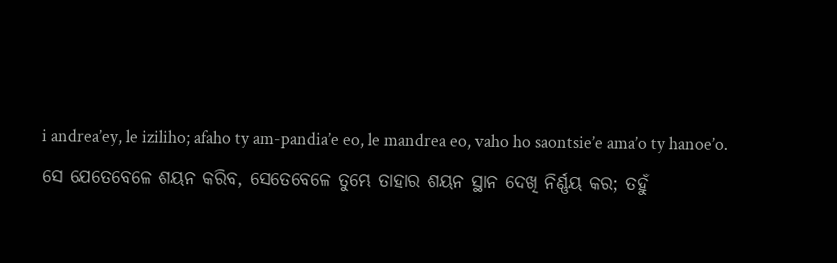i andrea’ey, le iziliho; afaho ty am-pandia’e eo, le mandrea eo, vaho ho saontsie’e ama’o ty hanoe’o.
ସେ ଯେତେବେଳେ ଶୟନ କରିବ, ସେତେବେଳେ ତୁମ୍ଭେ ତାହାର ଶୟନ ସ୍ଥାନ ଦେଖି ନିର୍ଣ୍ଣୟ କର; ତହୁଁ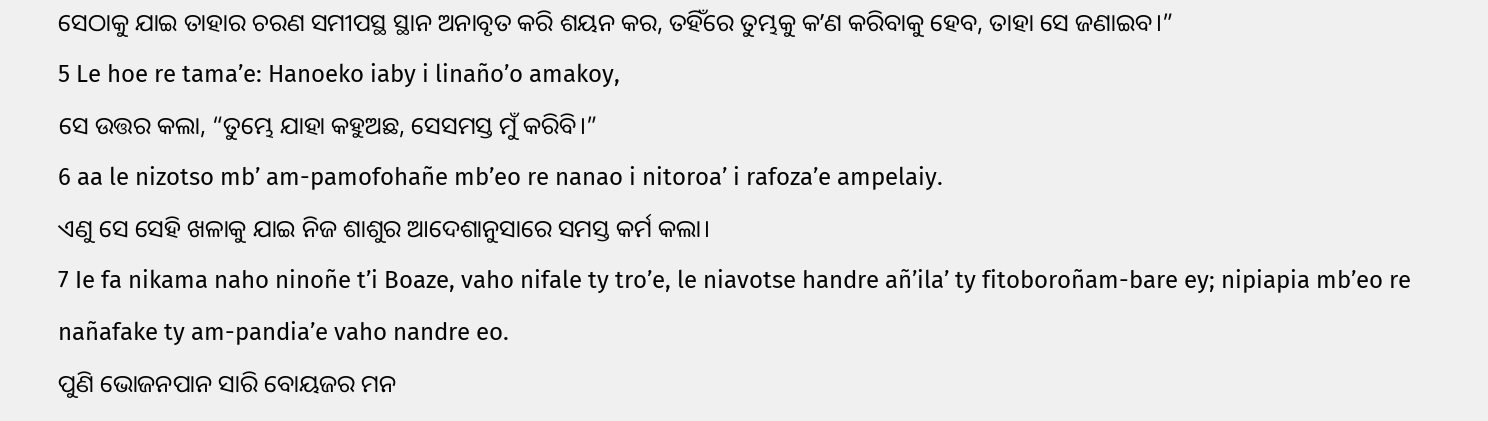ସେଠାକୁ ଯାଇ ତାହାର ଚରଣ ସମୀପସ୍ଥ ସ୍ଥାନ ଅନାବୃତ କରି ଶୟନ କର, ତହିଁରେ ତୁମ୍ଭକୁ କʼଣ କରିବାକୁ ହେବ, ତାହା ସେ ଜଣାଇବ।”
5 Le hoe re tama’e: Hanoeko iaby i linaño’o amakoy,
ସେ ଉତ୍ତର କଲା, “ତୁମ୍ଭେ ଯାହା କହୁଅଛ, ସେସମସ୍ତ ମୁଁ କରିବି।”
6 aa le nizotso mb’ am-pamofohañe mb’eo re nanao i nitoroa’ i rafoza’e ampelaiy.
ଏଣୁ ସେ ସେହି ଖଳାକୁ ଯାଇ ନିଜ ଶାଶୁର ଆଦେଶାନୁସାରେ ସମସ୍ତ କର୍ମ କଲା।
7 Ie fa nikama naho ninoñe t’i Boaze, vaho nifale ty tro’e, le niavotse handre añ’ila’ ty fitoboroñam-bare ey; nipiapia mb’eo re nañafake ty am-pandia’e vaho nandre eo.
ପୁଣି ଭୋଜନପାନ ସାରି ବୋୟଜର ମନ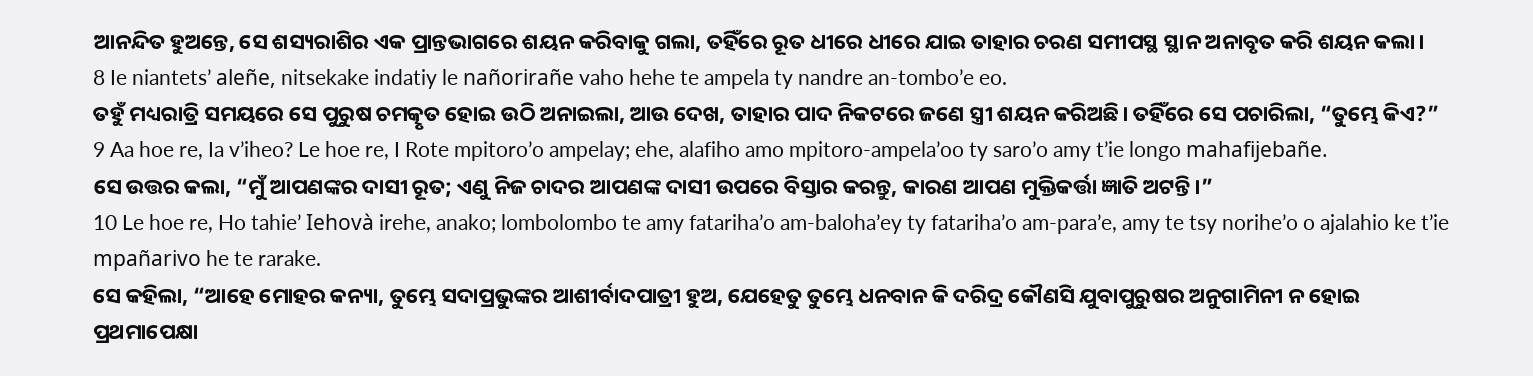ଆନନ୍ଦିତ ହୁଅନ୍ତେ, ସେ ଶସ୍ୟରାଶିର ଏକ ପ୍ରାନ୍ତଭାଗରେ ଶୟନ କରିବାକୁ ଗଲା, ତହିଁରେ ରୂତ ଧୀରେ ଧୀରେ ଯାଇ ତାହାର ଚରଣ ସମୀପସ୍ଥ ସ୍ଥାନ ଅନାବୃତ କରି ଶୟନ କଲା।
8 Ie niantets’ aleñe, nitsekake indatiy le nañorirañe vaho hehe te ampela ty nandre an-tombo’e eo.
ତହୁଁ ମଧ୍ୟରାତ୍ରି ସମୟରେ ସେ ପୁରୁଷ ଚମତ୍କୃତ ହୋଇ ଉଠି ଅନାଇଲା, ଆଉ ଦେଖ, ତାହାର ପାଦ ନିକଟରେ ଜଣେ ସ୍ତ୍ରୀ ଶୟନ କରିଅଛି। ତହିଁରେ ସେ ପଚାରିଲା, “ତୁମ୍ଭେ କିଏ?”
9 Aa hoe re, Ia v’iheo? Le hoe re, I Rote mpitoro’o ampelay; ehe, alafiho amo mpitoro-ampela’oo ty saro’o amy t’ie longo mahafijebañe.
ସେ ଉତ୍ତର କଲା, “ମୁଁ ଆପଣଙ୍କର ଦାସୀ ରୂତ; ଏଣୁ ନିଜ ଚାଦର ଆପଣଙ୍କ ଦାସୀ ଉପରେ ବିସ୍ତାର କରନ୍ତୁ, କାରଣ ଆପଣ ମୁକ୍ତିକର୍ତ୍ତା ଜ୍ଞାତି ଅଟନ୍ତି।”
10 Le hoe re, Ho tahie’ Iehovà irehe, anako; lombolombo te amy fatariha’o am-baloha’ey ty fatariha’o am-para’e, amy te tsy norihe’o o ajalahio ke t’ie mpañarivo he te rarake.
ସେ କହିଲା, “ଆହେ ମୋହର କନ୍ୟା, ତୁମ୍ଭେ ସଦାପ୍ରଭୁଙ୍କର ଆଶୀର୍ବାଦପାତ୍ରୀ ହୁଅ, ଯେହେତୁ ତୁମ୍ଭେ ଧନବାନ କି ଦରିଦ୍ର କୌଣସି ଯୁବାପୁରୁଷର ଅନୁଗାମିନୀ ନ ହୋଇ ପ୍ରଥମାପେକ୍ଷା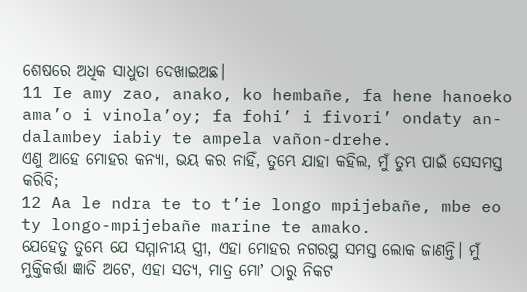ଶେଷରେ ଅଧିକ ସାଧୁତା ଦେଖାଇଅଛ।
11 Ie amy zao, anako, ko hembañe, fa hene hanoeko ama’o i vinola’oy; fa fohi’ i fivori’ ondaty an-dalambey iabiy te ampela vañon-drehe.
ଏଣୁ ଆହେ ମୋହର କନ୍ୟା, ଭୟ କର ନାହିଁ, ତୁମ୍ଭେ ଯାହା କହିଲ, ମୁଁ ତୁମ୍ଭ ପାଇଁ ସେସମସ୍ତ କରିବି;
12 Aa le ndra te to t’ie longo mpijebañe, mbe eo ty longo-mpijebañe marine te amako.
ଯେହେତୁ ତୁମ୍ଭେ ଯେ ସମ୍ମାନୀୟ ସ୍ତ୍ରୀ, ଏହା ମୋହର ନଗରସ୍ଥ ସମସ୍ତ ଲୋକ ଜାଣନ୍ତି। ମୁଁ ମୁକ୍ତିକର୍ତ୍ତା ଜ୍ଞାତି ଅଟେ, ଏହା ସତ୍ୟ, ମାତ୍ର ମୋʼ ଠାରୁ ନିକଟ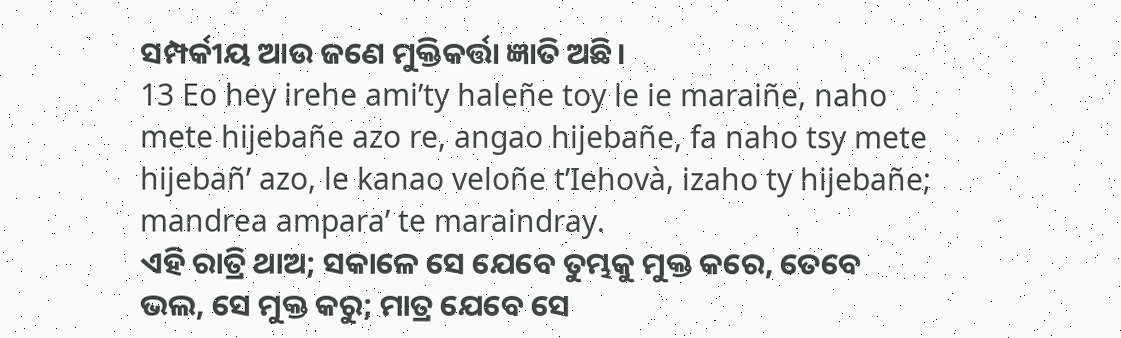ସମ୍ପର୍କୀୟ ଆଉ ଜଣେ ମୁକ୍ତିକର୍ତ୍ତା ଜ୍ଞାତି ଅଛି।
13 Eo hey irehe ami’ty haleñe toy le ie maraiñe, naho mete hijebañe azo re, angao hijebañe, fa naho tsy mete hijebañ’ azo, le kanao veloñe t’Iehovà, izaho ty hijebañe; mandrea ampara’ te maraindray.
ଏହି ରାତ୍ରି ଥାଅ; ସକାଳେ ସେ ଯେବେ ତୁମ୍ଭକୁ ମୁକ୍ତ କରେ, ତେବେ ଭଲ, ସେ ମୁକ୍ତ କରୁ; ମାତ୍ର ଯେବେ ସେ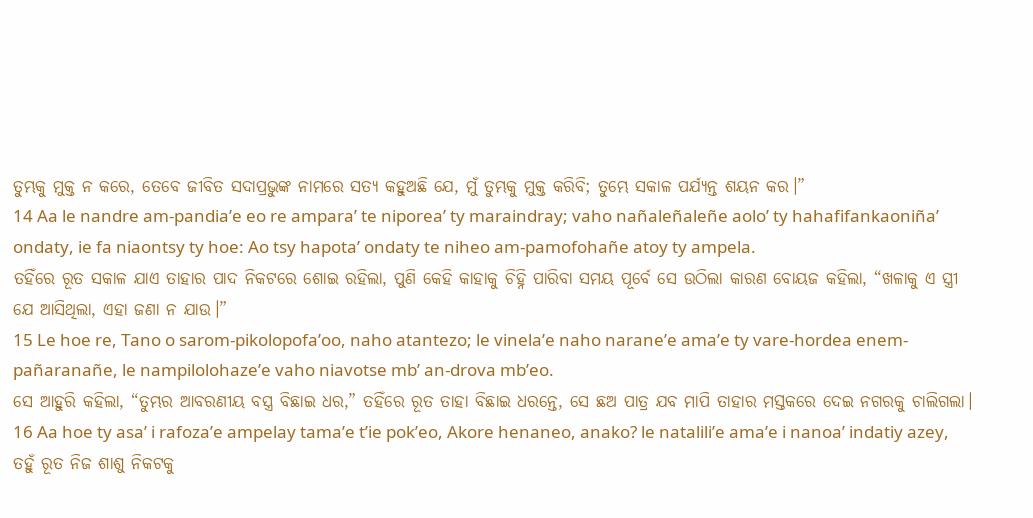ତୁମ୍ଭକୁ ମୁକ୍ତ ନ କରେ, ତେବେ ଜୀବିତ ସଦାପ୍ରଭୁଙ୍କ ନାମରେ ସତ୍ୟ କହୁଅଛି ଯେ, ମୁଁ ତୁମ୍ଭକୁ ମୁକ୍ତ କରିବି; ତୁମ୍ଭେ ସକାଳ ପର୍ଯ୍ୟନ୍ତ ଶୟନ କର।”
14 Aa le nandre am-pandia’e eo re ampara’ te niporea’ ty maraindray; vaho nañaleñaleñe aolo’ ty hahafifankaoniña’ ondaty, ie fa niaontsy ty hoe: Ao tsy hapota’ ondaty te niheo am-pamofohañe atoy ty ampela.
ତହିଁରେ ରୂତ ସକାଳ ଯାଏ ତାହାର ପାଦ ନିକଟରେ ଶୋଇ ରହିଲା, ପୁଣି କେହି କାହାକୁ ଚିହ୍ନି ପାରିବା ସମୟ ପୂର୍ବେ ସେ ଉଠିଲା କାରଣ ବୋୟଜ କହିଲା, “ଖଳାକୁ ଏ ସ୍ତ୍ରୀ ଯେ ଆସିଥିଲା, ଏହା ଜଣା ନ ଯାଉ।”
15 Le hoe re, Tano o sarom-pikolopofa’oo, naho atantezo; le vinela’e naho narane’e ama’e ty vare-hordea enem-pañaranañe, le nampilolohaze’e vaho niavotse mb’ an-drova mb’eo.
ସେ ଆହୁରି କହିଲା, “ତୁମ୍ଭର ଆବରଣୀୟ ବସ୍ତ୍ର ବିଛାଇ ଧର,” ତହିଁରେ ରୂତ ତାହା ବିଛାଇ ଧରନ୍ତେ, ସେ ଛଅ ପାତ୍ର ଯବ ମାପି ତାହାର ମସ୍ତକରେ ଦେଇ ନଗରକୁ ଚାଲିଗଲା।
16 Aa hoe ty asa’ i rafoza’e ampelay tama’e t’ie pok’eo, Akore henaneo, anako? le natalili’e ama’e i nanoa’ indatiy azey,
ତହୁଁ ରୂତ ନିଜ ଶାଶୁ ନିକଟକୁ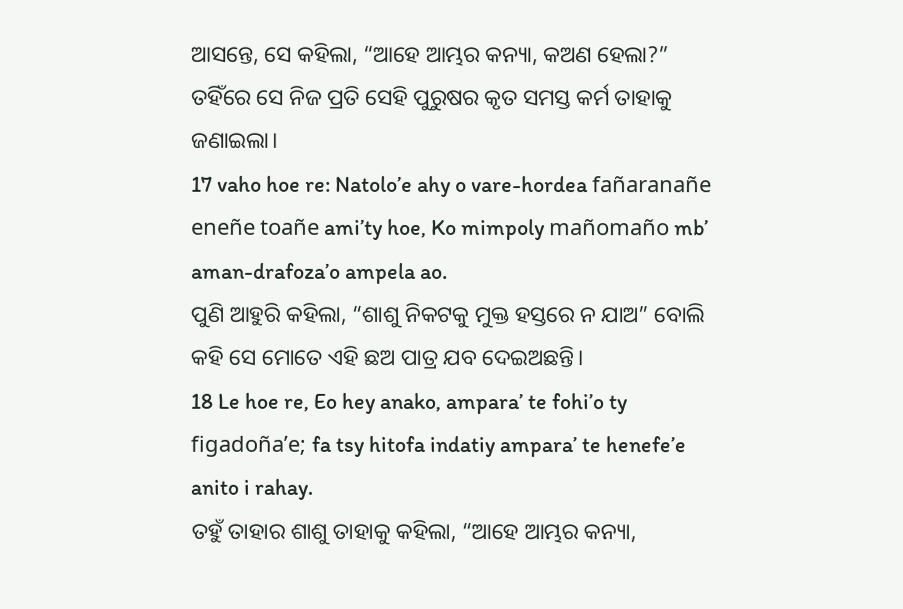ଆସନ୍ତେ, ସେ କହିଲା, “ଆହେ ଆମ୍ଭର କନ୍ୟା, କଅଣ ହେଲା?” ତହିଁରେ ସେ ନିଜ ପ୍ରତି ସେହି ପୁରୁଷର କୃତ ସମସ୍ତ କର୍ମ ତାହାକୁ ଜଣାଇଲା।
17 vaho hoe re: Natolo’e ahy o vare-hordea fañaranañe eneñe toañe ami’ty hoe, Ko mimpoly mañomaño mb’ aman-drafoza’o ampela ao.
ପୁଣି ଆହୁରି କହିଲା, “ଶାଶୁ ନିକଟକୁ ମୁକ୍ତ ହସ୍ତରେ ନ ଯାଅ” ବୋଲି କହି ସେ ମୋତେ ଏହି ଛଅ ପାତ୍ର ଯବ ଦେଇଅଛନ୍ତି।
18 Le hoe re, Eo hey anako, ampara’ te fohi’o ty figadoña’e; fa tsy hitofa indatiy ampara’ te henefe’e anito i rahay.
ତହୁଁ ତାହାର ଶାଶୁ ତାହାକୁ କହିଲା, “ଆହେ ଆମ୍ଭର କନ୍ୟା,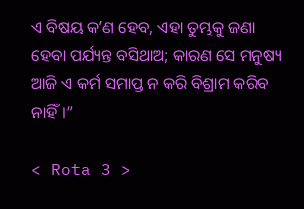ଏ ବିଷୟ କʼଣ ହେବ, ଏହା ତୁମ୍ଭକୁ ଜଣା ହେବା ପର୍ଯ୍ୟନ୍ତ ବସିଥାଅ; କାରଣ ସେ ମନୁଷ୍ୟ ଆଜି ଏ କର୍ମ ସମାପ୍ତ ନ କରି ବିଶ୍ରାମ କରିବ ନାହିଁ।”

< Rota 3 >